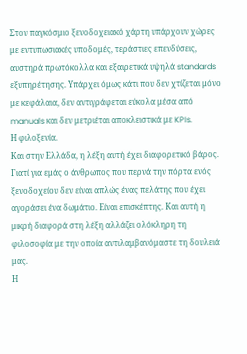Στον παγκόσμιο ξενοδοχειακό χάρτη υπάρχουν χώρες με εντυπωσιακές υποδομές, τεράστιες επενδύσεις, αυστηρά πρωτόκολλα και εξαιρετικά υψηλά standards εξυπηρέτησης. Υπάρχει όμως κάτι που δεν χτίζεται μόνο με κεφάλαια, δεν αντιγράφεται εύκολα μέσα από manuals και δεν μετριέται αποκλειστικά με KPIs.
Η φιλοξενία.
Και στην Ελλάδα, η λέξη αυτή έχει διαφορετικό βάρος.
Γιατί για εμάς ο άνθρωπος που περνά την πόρτα ενός ξενοδοχείου δεν είναι απλώς ένας πελάτης που έχει αγοράσει ένα δωμάτιο. Είναι επισκέπτης. Και αυτή η μικρή διαφορά στη λέξη αλλάζει ολόκληρη τη φιλοσοφία με την οποία αντιλαμβανόμαστε τη δουλειά μας.
Η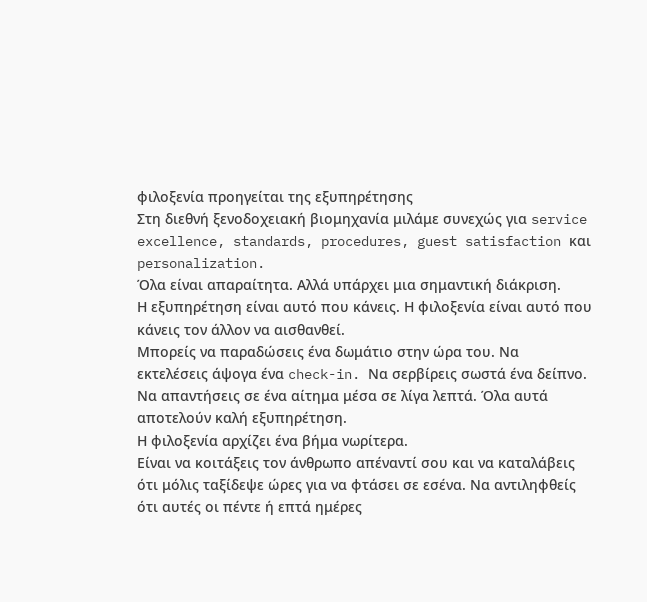φιλοξενία προηγείται της εξυπηρέτησης
Στη διεθνή ξενοδοχειακή βιομηχανία μιλάμε συνεχώς για service excellence, standards, procedures, guest satisfaction και personalization.
Όλα είναι απαραίτητα. Αλλά υπάρχει μια σημαντική διάκριση.
Η εξυπηρέτηση είναι αυτό που κάνεις. Η φιλοξενία είναι αυτό που κάνεις τον άλλον να αισθανθεί.
Μπορείς να παραδώσεις ένα δωμάτιο στην ώρα του. Να εκτελέσεις άψογα ένα check-in. Να σερβίρεις σωστά ένα δείπνο. Να απαντήσεις σε ένα αίτημα μέσα σε λίγα λεπτά. Όλα αυτά αποτελούν καλή εξυπηρέτηση.
Η φιλοξενία αρχίζει ένα βήμα νωρίτερα.
Είναι να κοιτάξεις τον άνθρωπο απέναντί σου και να καταλάβεις ότι μόλις ταξίδεψε ώρες για να φτάσει σε εσένα. Να αντιληφθείς ότι αυτές οι πέντε ή επτά ημέρες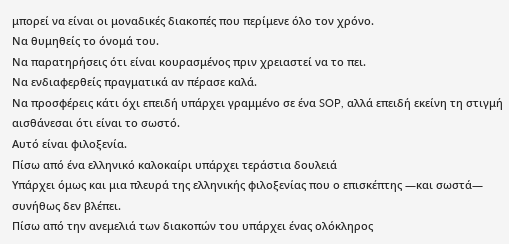μπορεί να είναι οι μοναδικές διακοπές που περίμενε όλο τον χρόνο.
Να θυμηθείς το όνομά του.
Να παρατηρήσεις ότι είναι κουρασμένος πριν χρειαστεί να το πει.
Να ενδιαφερθείς πραγματικά αν πέρασε καλά.
Να προσφέρεις κάτι όχι επειδή υπάρχει γραμμένο σε ένα SOP, αλλά επειδή εκείνη τη στιγμή αισθάνεσαι ότι είναι το σωστό.
Αυτό είναι φιλοξενία.
Πίσω από ένα ελληνικό καλοκαίρι υπάρχει τεράστια δουλειά
Υπάρχει όμως και μια πλευρά της ελληνικής φιλοξενίας που ο επισκέπτης —και σωστά— συνήθως δεν βλέπει.
Πίσω από την ανεμελιά των διακοπών του υπάρχει ένας ολόκληρος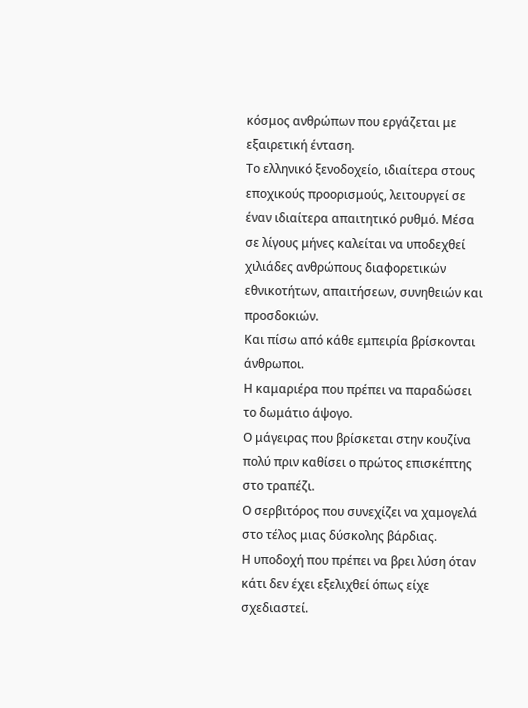κόσμος ανθρώπων που εργάζεται με εξαιρετική ένταση.
Το ελληνικό ξενοδοχείο, ιδιαίτερα στους εποχικούς προορισμούς, λειτουργεί σε έναν ιδιαίτερα απαιτητικό ρυθμό. Μέσα σε λίγους μήνες καλείται να υποδεχθεί χιλιάδες ανθρώπους διαφορετικών εθνικοτήτων, απαιτήσεων, συνηθειών και προσδοκιών.
Και πίσω από κάθε εμπειρία βρίσκονται άνθρωποι.
Η καμαριέρα που πρέπει να παραδώσει το δωμάτιο άψογο.
Ο μάγειρας που βρίσκεται στην κουζίνα πολύ πριν καθίσει ο πρώτος επισκέπτης στο τραπέζι.
Ο σερβιτόρος που συνεχίζει να χαμογελά στο τέλος μιας δύσκολης βάρδιας.
Η υποδοχή που πρέπει να βρει λύση όταν κάτι δεν έχει εξελιχθεί όπως είχε σχεδιαστεί.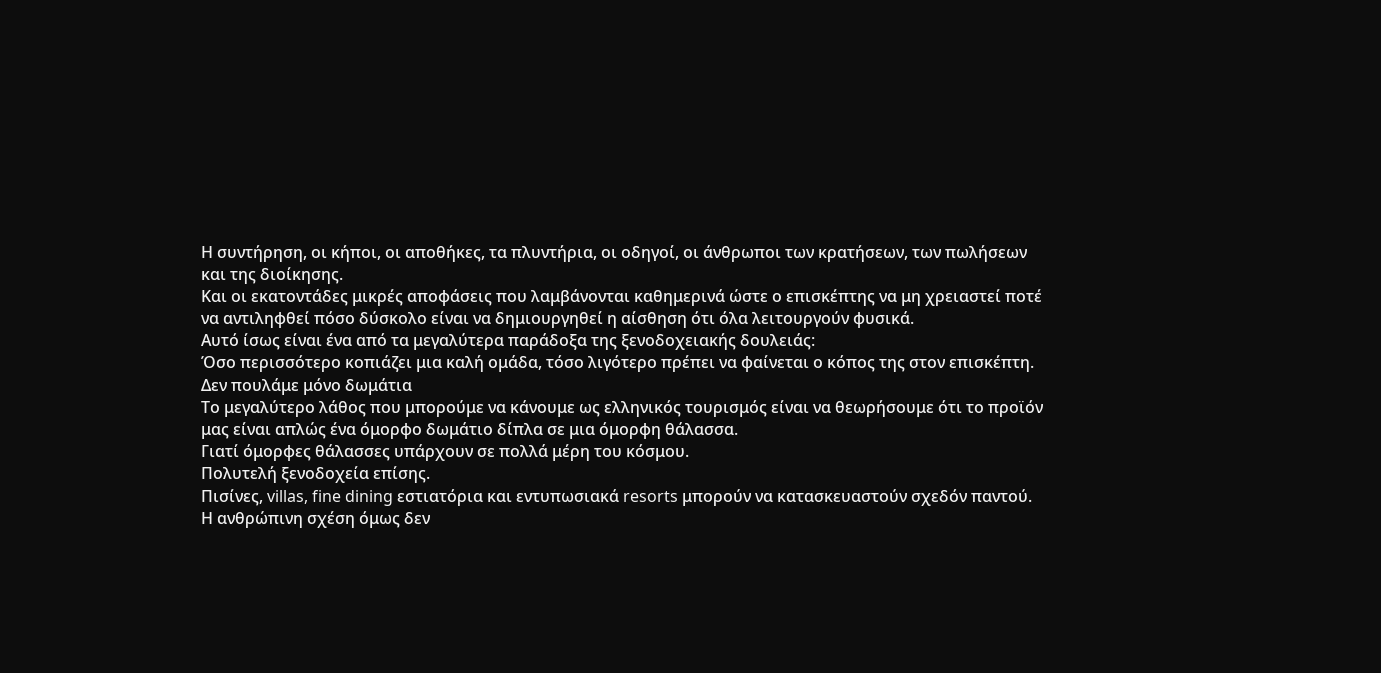Η συντήρηση, οι κήποι, οι αποθήκες, τα πλυντήρια, οι οδηγοί, οι άνθρωποι των κρατήσεων, των πωλήσεων και της διοίκησης.
Και οι εκατοντάδες μικρές αποφάσεις που λαμβάνονται καθημερινά ώστε ο επισκέπτης να μη χρειαστεί ποτέ να αντιληφθεί πόσο δύσκολο είναι να δημιουργηθεί η αίσθηση ότι όλα λειτουργούν φυσικά.
Αυτό ίσως είναι ένα από τα μεγαλύτερα παράδοξα της ξενοδοχειακής δουλειάς:
Όσο περισσότερο κοπιάζει μια καλή ομάδα, τόσο λιγότερο πρέπει να φαίνεται ο κόπος της στον επισκέπτη.
Δεν πουλάμε μόνο δωμάτια
Το μεγαλύτερο λάθος που μπορούμε να κάνουμε ως ελληνικός τουρισμός είναι να θεωρήσουμε ότι το προϊόν μας είναι απλώς ένα όμορφο δωμάτιο δίπλα σε μια όμορφη θάλασσα.
Γιατί όμορφες θάλασσες υπάρχουν σε πολλά μέρη του κόσμου.
Πολυτελή ξενοδοχεία επίσης.
Πισίνες, villas, fine dining εστιατόρια και εντυπωσιακά resorts μπορούν να κατασκευαστούν σχεδόν παντού.
Η ανθρώπινη σχέση όμως δεν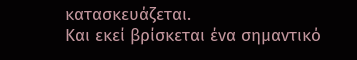κατασκευάζεται.
Και εκεί βρίσκεται ένα σημαντικό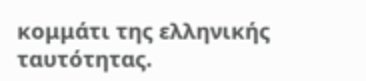κομμάτι της ελληνικής ταυτότητας.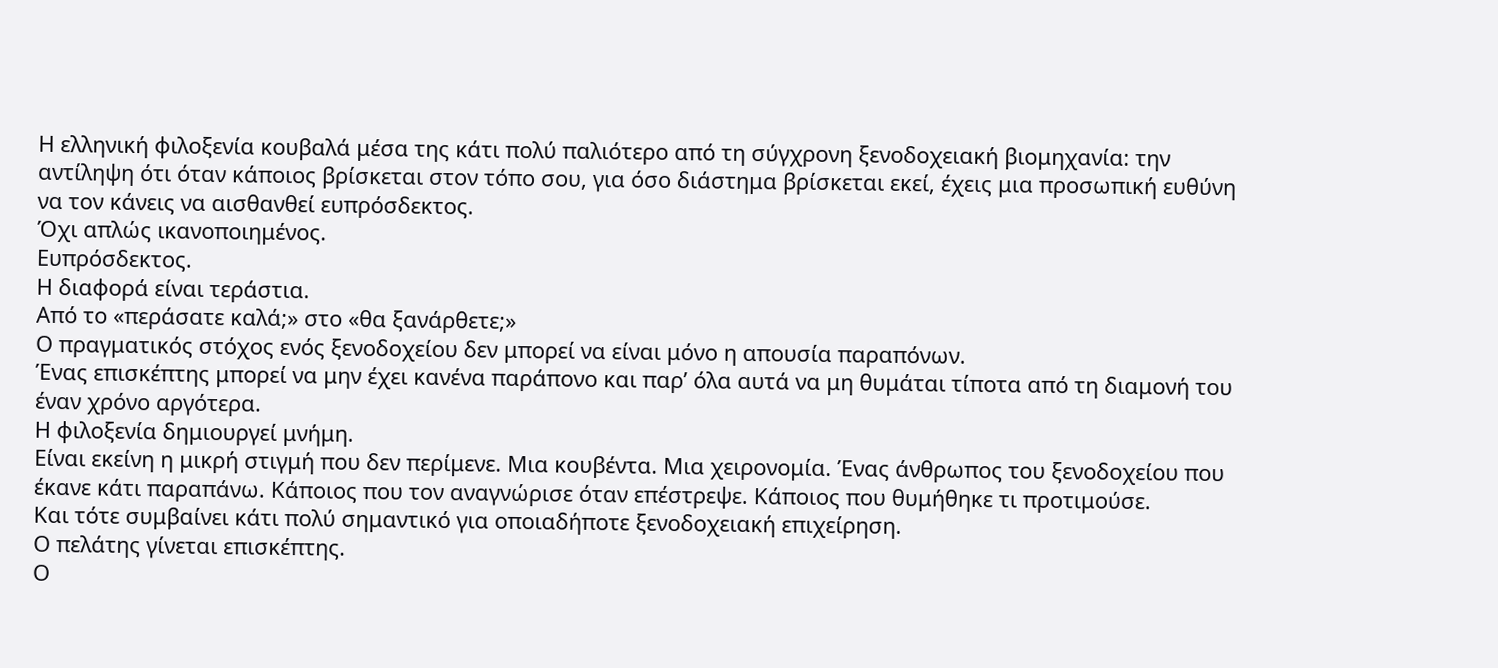Η ελληνική φιλοξενία κουβαλά μέσα της κάτι πολύ παλιότερο από τη σύγχρονη ξενοδοχειακή βιομηχανία: την αντίληψη ότι όταν κάποιος βρίσκεται στον τόπο σου, για όσο διάστημα βρίσκεται εκεί, έχεις μια προσωπική ευθύνη να τον κάνεις να αισθανθεί ευπρόσδεκτος.
Όχι απλώς ικανοποιημένος.
Ευπρόσδεκτος.
Η διαφορά είναι τεράστια.
Από το «περάσατε καλά;» στο «θα ξανάρθετε;»
Ο πραγματικός στόχος ενός ξενοδοχείου δεν μπορεί να είναι μόνο η απουσία παραπόνων.
Ένας επισκέπτης μπορεί να μην έχει κανένα παράπονο και παρ’ όλα αυτά να μη θυμάται τίποτα από τη διαμονή του έναν χρόνο αργότερα.
Η φιλοξενία δημιουργεί μνήμη.
Είναι εκείνη η μικρή στιγμή που δεν περίμενε. Μια κουβέντα. Μια χειρονομία. Ένας άνθρωπος του ξενοδοχείου που έκανε κάτι παραπάνω. Κάποιος που τον αναγνώρισε όταν επέστρεψε. Κάποιος που θυμήθηκε τι προτιμούσε.
Και τότε συμβαίνει κάτι πολύ σημαντικό για οποιαδήποτε ξενοδοχειακή επιχείρηση.
Ο πελάτης γίνεται επισκέπτης.
Ο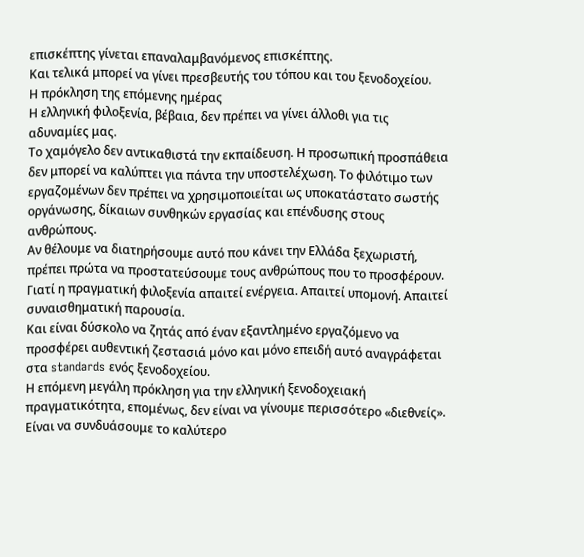επισκέπτης γίνεται επαναλαμβανόμενος επισκέπτης.
Και τελικά μπορεί να γίνει πρεσβευτής του τόπου και του ξενοδοχείου.
Η πρόκληση της επόμενης ημέρας
Η ελληνική φιλοξενία, βέβαια, δεν πρέπει να γίνει άλλοθι για τις αδυναμίες μας.
Το χαμόγελο δεν αντικαθιστά την εκπαίδευση. Η προσωπική προσπάθεια δεν μπορεί να καλύπτει για πάντα την υποστελέχωση. Το φιλότιμο των εργαζομένων δεν πρέπει να χρησιμοποιείται ως υποκατάστατο σωστής οργάνωσης, δίκαιων συνθηκών εργασίας και επένδυσης στους ανθρώπους.
Αν θέλουμε να διατηρήσουμε αυτό που κάνει την Ελλάδα ξεχωριστή, πρέπει πρώτα να προστατεύσουμε τους ανθρώπους που το προσφέρουν.
Γιατί η πραγματική φιλοξενία απαιτεί ενέργεια. Απαιτεί υπομονή. Απαιτεί συναισθηματική παρουσία.
Και είναι δύσκολο να ζητάς από έναν εξαντλημένο εργαζόμενο να προσφέρει αυθεντική ζεστασιά μόνο και μόνο επειδή αυτό αναγράφεται στα standards ενός ξενοδοχείου.
Η επόμενη μεγάλη πρόκληση για την ελληνική ξενοδοχειακή πραγματικότητα, επομένως, δεν είναι να γίνουμε περισσότερο «διεθνείς».
Είναι να συνδυάσουμε το καλύτερο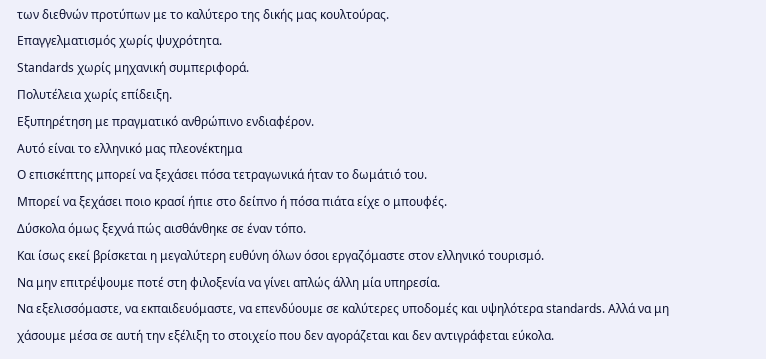των διεθνών προτύπων με το καλύτερο της δικής μας κουλτούρας.
Επαγγελματισμός χωρίς ψυχρότητα.
Standards χωρίς μηχανική συμπεριφορά.
Πολυτέλεια χωρίς επίδειξη.
Εξυπηρέτηση με πραγματικό ανθρώπινο ενδιαφέρον.
Αυτό είναι το ελληνικό μας πλεονέκτημα
Ο επισκέπτης μπορεί να ξεχάσει πόσα τετραγωνικά ήταν το δωμάτιό του.
Μπορεί να ξεχάσει ποιο κρασί ήπιε στο δείπνο ή πόσα πιάτα είχε ο μπουφές.
Δύσκολα όμως ξεχνά πώς αισθάνθηκε σε έναν τόπο.
Και ίσως εκεί βρίσκεται η μεγαλύτερη ευθύνη όλων όσοι εργαζόμαστε στον ελληνικό τουρισμό.
Να μην επιτρέψουμε ποτέ στη φιλοξενία να γίνει απλώς άλλη μία υπηρεσία.
Να εξελισσόμαστε, να εκπαιδευόμαστε, να επενδύουμε σε καλύτερες υποδομές και υψηλότερα standards. Αλλά να μη χάσουμε μέσα σε αυτή την εξέλιξη το στοιχείο που δεν αγοράζεται και δεν αντιγράφεται εύκολα.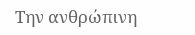Την ανθρώπινη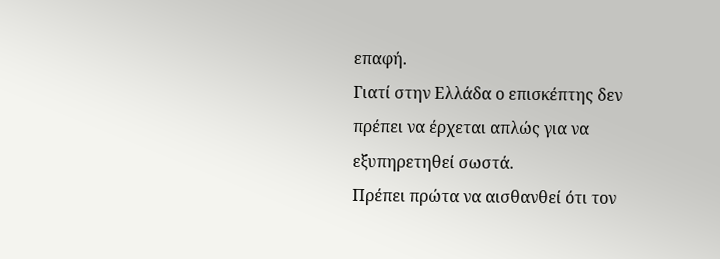επαφή.
Γιατί στην Ελλάδα ο επισκέπτης δεν πρέπει να έρχεται απλώς για να εξυπηρετηθεί σωστά.
Πρέπει πρώτα να αισθανθεί ότι τον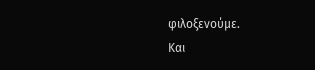φιλοξενούμε.
Και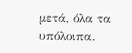μετά, όλα τα υπόλοιπα.